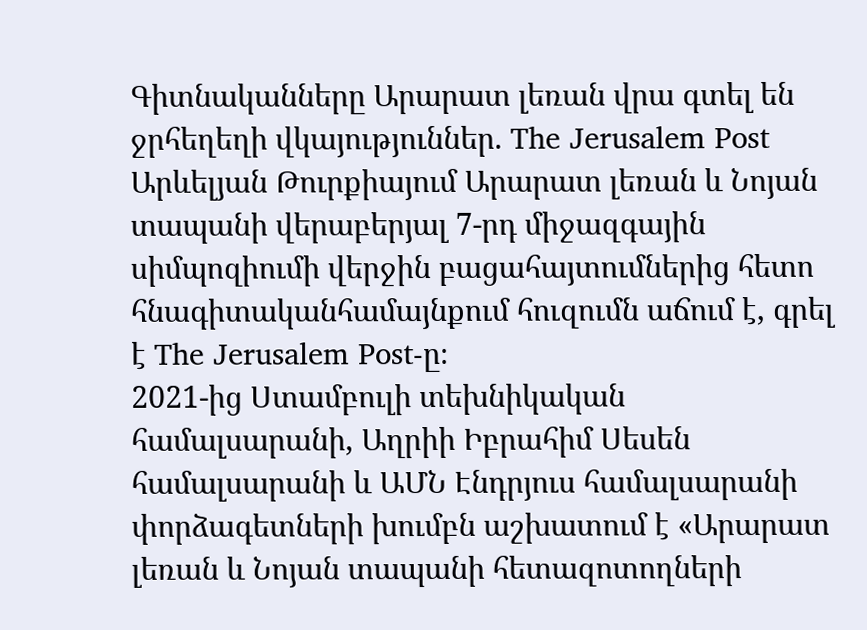Գիտնականները Արարատ լեռան վրա գտել են ջրհեղեղի վկայություններ. The Jerusalem Post
Արևելյան Թուրքիայում Արարատ լեռան և Նոյան տապանի վերաբերյալ 7-րդ միջազգային սիմպոզիումի վերջին բացահայտումներից հետո հնագիտականհամայնքում հուզումն աճում է, գրել է The Jerusalem Post-ը։
2021-ից Ստամբուլի տեխնիկական համալսարանի, Աղրիի Իբրահիմ Սեսեն համալսարանի և ԱՄՆ Էնդրյուս համալսարանի փորձագետների խումբն աշխատում է «Արարատ լեռան և Նոյան տապանի հետազոտողների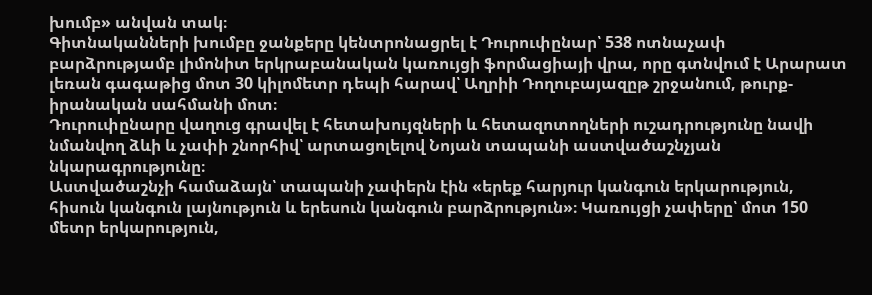խումբ» անվան տակ։
Գիտնականների խումբը ջանքերը կենտրոնացրել է Դուրուփընար՝ 538 ոտնաչափ բարձրությամբ լիմոնիտ երկրաբանական կառույցի ֆորմացիայի վրա, որը գտնվում է Արարատ լեռան գագաթից մոտ 30 կիլոմետր դեպի հարավ՝ Աղրիի Դողուբայազըթ շրջանում, թուրք-իրանական սահմանի մոտ։
Դուրուփընարը վաղուց գրավել է հետախույզների և հետազոտողների ուշադրությունը նավի նմանվող ձևի և չափի շնորհիվ՝ արտացոլելով Նոյան տապանի աստվածաշնչյան նկարագրությունը։
Աստվածաշնչի համաձայն՝ տապանի չափերն էին «երեք հարյուր կանգուն երկարություն, հիսուն կանգուն լայնություն և երեսուն կանգուն բարձրություն»։ Կառույցի չափերը՝ մոտ 150 մետր երկարություն,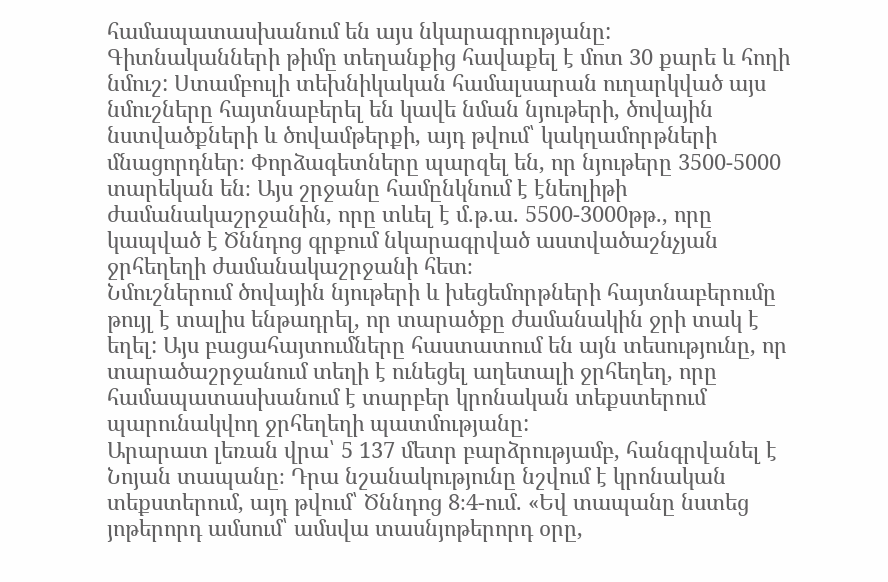համապատասխանում են այս նկարագրությանը:
Գիտնականների թիմը տեղանքից հավաքել է մոտ 30 քարե և հողի նմուշ: Ստամբուլի տեխնիկական համալսարան ուղարկված այս նմուշները հայտնաբերել են կավե նման նյութերի, ծովային նստվածքների և ծովամթերքի, այդ թվում՝ կակղամորթների մնացորդներ։ Փորձագետները պարզել են, որ նյութերը 3500-5000 տարեկան են։ Այս շրջանը համընկնում է էնեոլիթի ժամանակաշրջանին, որը տևել է մ.թ.ա. 5500-3000թթ., որը կապված է Ծննդոց գրքում նկարագրված աստվածաշնչյան ջրհեղեղի ժամանակաշրջանի հետ։
Նմուշներում ծովային նյութերի և խեցեմորթների հայտնաբերումը թույլ է տալիս ենթադրել, որ տարածքը ժամանակին ջրի տակ է եղել: Այս բացահայտումները հաստատում են այն տեսությունը, որ տարածաշրջանում տեղի է ունեցել աղետալի ջրհեղեղ, որը համապատասխանում է տարբեր կրոնական տեքստերում պարունակվող ջրհեղեղի պատմությանը:
Արարատ լեռան վրա՝ 5 137 մետր բարձրությամբ, հանգրվանել է Նոյան տապանը։ Դրա նշանակությունը նշվում է կրոնական տեքստերում, այդ թվում՝ Ծննդոց 8։4-ում. «Եվ տապանը նստեց յոթերորդ ամսում՝ ամսվա տասնյոթերորդ օրը,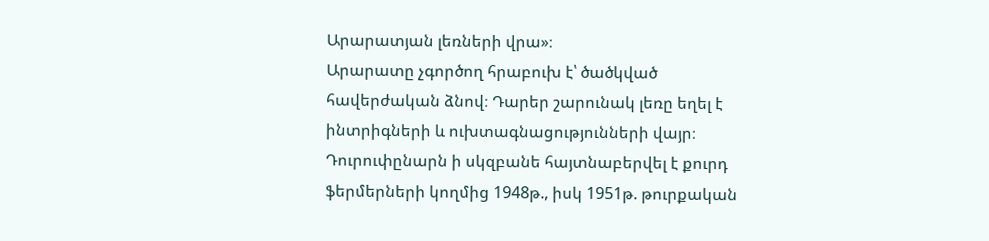Արարատյան լեռների վրա»։
Արարատը չգործող հրաբուխ է՝ ծածկված հավերժական ձնով։ Դարեր շարունակ լեռը եղել է ինտրիգների և ուխտագնացությունների վայր։
Դուրուփընարն ի սկզբանե հայտնաբերվել է քուրդ ֆերմերների կողմից 1948թ., իսկ 1951թ. թուրքական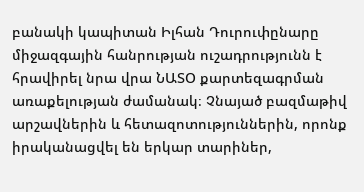բանակի կապիտան Իլհան Դուրուփընարը միջազգային հանրության ուշադրությունն է հրավիրել նրա վրա ՆԱՏՕ քարտեզագրման առաքելության ժամանակ։ Չնայած բազմաթիվ արշավներին և հետազոտություններին, որոնք իրականացվել են երկար տարիներ,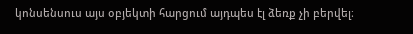կոնսենսուս այս օբյեկտի հարցում այդպես էլ ձեռք չի բերվել։